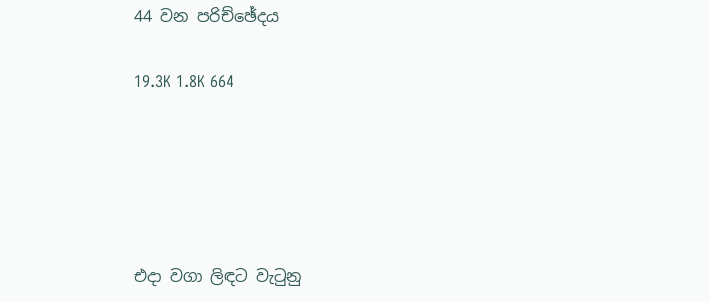44 වන පරිච්ඡේදය

19.3K 1.8K 664





එදා වගා ලිඳට වැටුනු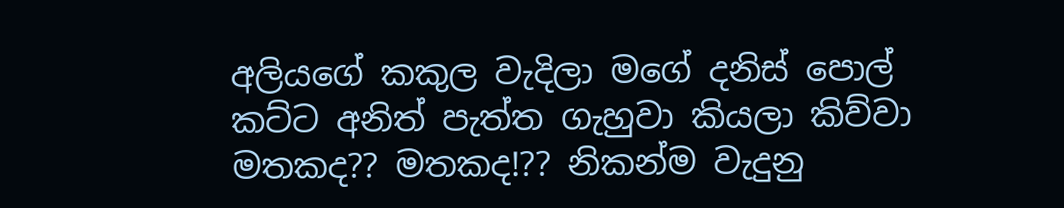අලියගේ කකුල වැදිලා මගේ දනිස් පොල් කට්ට අනිත් පැත්ත ගැහුවා කියලා කිව්වා මතකද?? මතකද!?? නිකන්ම වැදුනු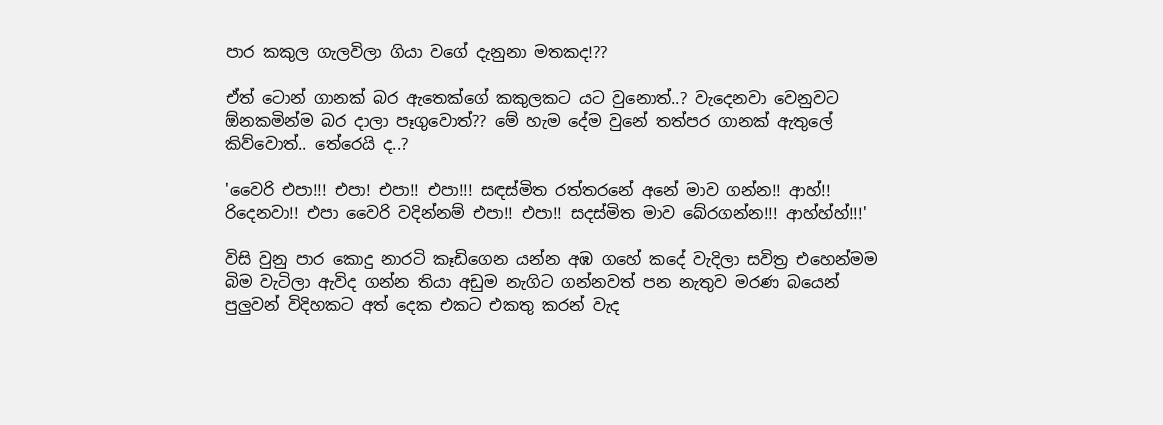පාර කකුල ගැලවිලා ගියා වගේ දැනුනා මතකද!??

ඒත් ටොන් ගානක් බර ඇතෙක්ගේ කකුලකට යට වුනොත්..? වැදෙනවා වෙනුවට ඕනකමින්ම බර දාලා පෑගුවොත්?? මේ හැම දේම වුනේ තත්පර ගානක් ඇතුලේ කිව්වොත්.. තේරෙයි ද..?

'වෛරි එපා!!! එපා! එපා!! එපා!!! සඳස්මිත රත්තරනේ අනේ මාව ගන්න!! ආහ්!! රිදෙනවා!! එපා වෛරි වදින්නම් එපා!! එපා!! සදස්මිත මාව බේරගන්න!!! ආහ්හ්හ්!!!'

විසි වුනු පාර කොදු නාරටි කෑඩිගෙන යන්න අඹ ගහේ කදේ වැදිලා සවිත්‍ර එහෙන්මම බිම වැටිලා ඇවිද ගන්න තියා අඩුම නැගිට ගන්නවත් පන නැතුව මරණ බයෙන් පුලුවන් විදිහකට අත් දෙක එකට එකතු කරන් වැද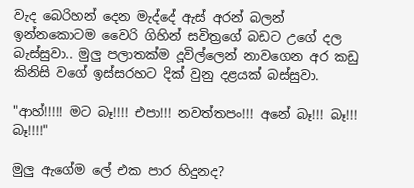වැද බෙරිහන් දෙන මැද්දේ ඇස් අරන් බලන් ඉන්නකොටම වෛරි ගිහින් සවිත්‍රගේ බඩට උගේ දල බැස්සුවා.. මුලු පලාතක්ම දූවිල්ලෙන් නාවගෙන අර කඩු කිනිසි වගේ ඉස්සරහට දික් වුනු දළයක් බස්සුවා.

"ආහ්!!!!! මට බෑ!!!! එපා!!! නවත්තපං!!! අනේ බෑ!!! බෑ!!! බෑ!!!!"

මුලු ඇගේම ලේ එක පාර හිදුනද?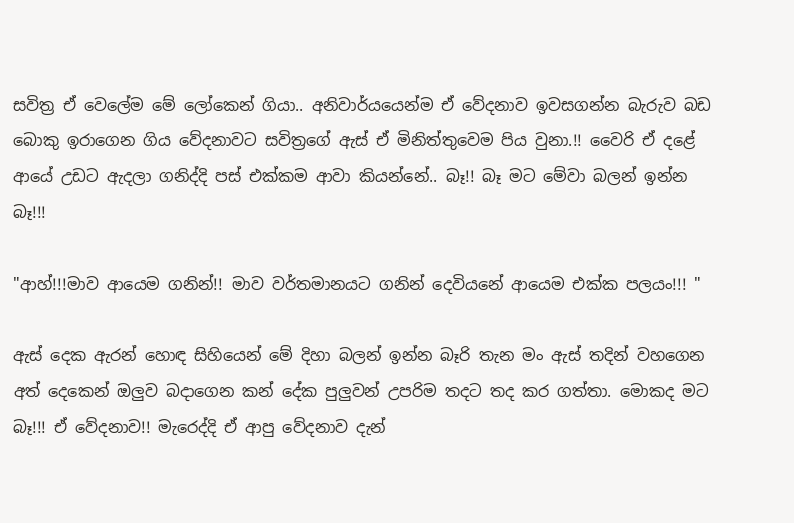සවිත්‍ර ඒ වෙලේම මේ ලෝකෙන් ගියා.. අනිවාර්යයෙන්ම ඒ වේදනාව ඉවසගන්න බැරුව බඩ බොකු ඉරාගෙන ගිය වේදනාවට සවිත්‍රගේ ඇස් ඒ මිනිත්තුවෙම පිය වුනා.!! වෛරි ඒ දළේ ආයේ උඩට ඇදලා ගනිද්දි පස් එක්කම ආවා කියන්නේ.. බෑ!! බෑ මට මේවා බලන් ඉන්න බෑ!!!

"ආහ්!!!මාව ආයෙම ගනින්!! මාව වර්තමානයට ගනින් දෙවියනේ ආයෙම එක්ක පලයං!!! "

ඇස් දෙක ඇරන් හොඳ සිහියෙන් මේ දිහා බලන් ඉන්න බෑරි තැන මං ඇස් තදින් වහගෙන අත් දෙකෙන් ඔලුව බදාගෙන කන් දේක පුලුවන් උපරිම තදට තද කර ගත්තා. මොකද මට බෑ!!! ඒ වේදනාව!! මැරෙද්දි ඒ ආපු වේදනාව දැන්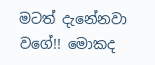මටත් දැනේනවා වගේ!! මොකද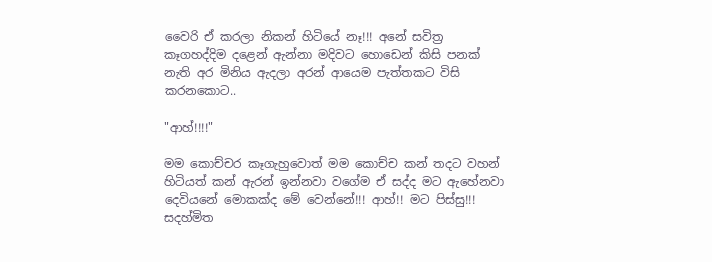වෛරි ඒ කරලා නිකන් හිටියේ නෑ!!! අනේ සවිත්‍ර කෑගහද්දිම දළෙන් ඇන්නා මදිවට හොඩෙන් කිසි පනක් නැති අර මිනිය ඇදලා අරන් ආයෙම පැත්තකට විසි කරනකොට..

"ආහ්!!!!"

මම කොච්චර කෑගැහුවොත් මම කොච්ච කන් තදට වහන් හිටියත් කන් ඇරන් ඉන්නවා වගේම ඒ සද්ද මට ඇහේනවා දෙවියනේ මොකක්ද මේ වෙන්නේ!!! ආහ්!! මට පිස්සු!!! සදහ්මිත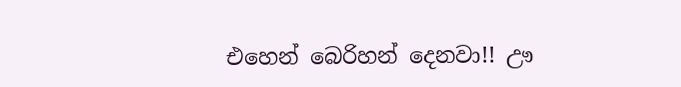එහෙන් බෙරිහන් දෙනවා!! ඌ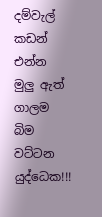දම්වැල් කඩන් එන්න  මුලු ඇත් ගාලම බිම වට්ටන යුද්ධෙක!!!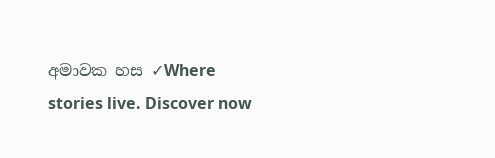අමාවක හස ✓Where stories live. Discover now